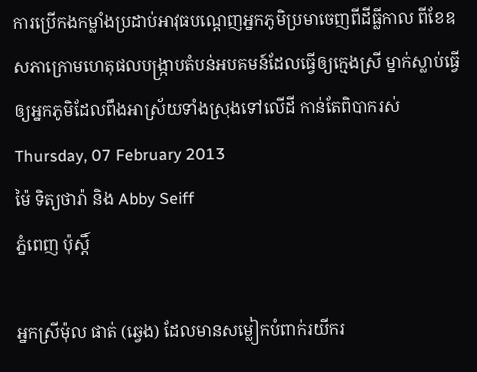ការប្រើកងកម្លាំងប្រដាប់អាវុធបណ្តេញអ្នកភូមិប្រមាចេញពីដីធ្លីកាល ពីខែឧសភាក្រោមហេតុផលបង្រ្កាបតំបន់អបគមន៍ដែលធ្វើឲ្យក្មេងស្រី ម្នាក់ស្លាប់ធ្វើឲ្យអ្នកភូមិដែលពឹងអាស្រ័យទាំងស្រុងទៅលើដី កាន់តែពិបាករស់
Thursday, 07 February 2013
ម៉ៃ ទិត្យថារ៉ា និង Abby Seiff
ភ្នំពេញ ប៉ុស្តិ៍

អ្នកស្រីម៉ុល ផាត់ (ឆ្វេង) ដែលមានសម្លៀកបំពាក់រយីករ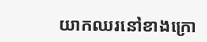យាកឈរនៅខាងក្រោ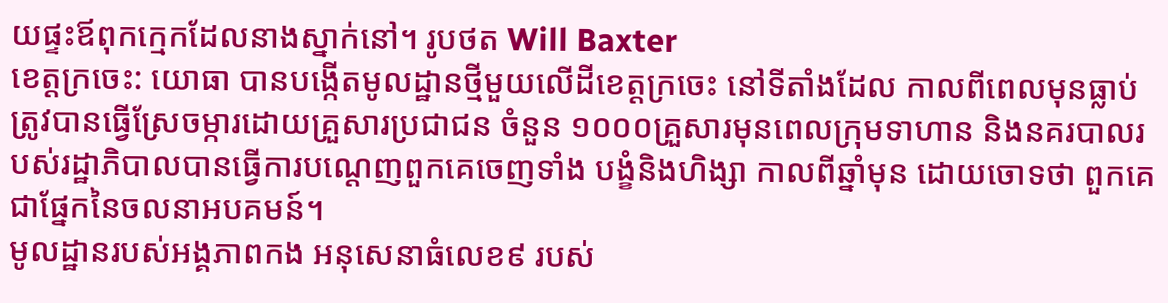យផ្ទះឪពុកក្មេកដែលនាងស្នាក់នៅ។ រូបថត Will Baxter
ខេត្តក្រចេះ: យោធា បានបង្កើតមូលដ្ឋានថ្មីមួយលើដីខេត្តក្រចេះ នៅទីតាំងដែល កាលពីពេលមុនធ្លាប់ត្រូវបានធ្វើស្រែចម្ការដោយគ្រួសារប្រជាជន ចំនួន ១០០០គ្រួសារមុនពេលក្រុមទាហាន និងនគរបាលរបស់រដ្ឋាភិបាលបានធ្វើការបណ្តេញពួកគេចេញទាំង បង្ខំនិងហិង្សា កាលពីឆ្នាំមុន ដោយចោទថា ពួកគេជាផ្នែកនៃចលនាអបគមន៍។
មូលដ្ឋានរបស់អង្គភាពកង អនុសេនាធំលេខ៩ របស់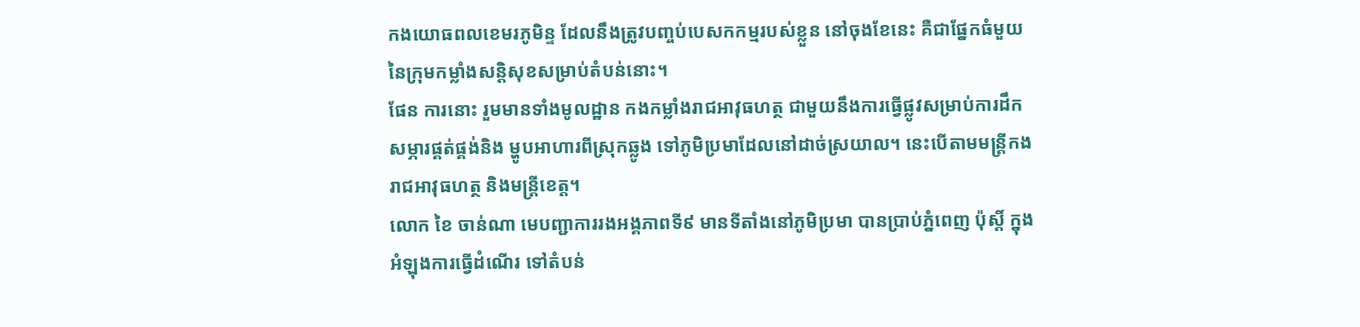កងយោធពលខេមរភូមិន្ទ ដែលនឹងត្រូវបញ្ចប់បេសកកម្មរបស់ខ្លួន នៅចុងខែនេះ គឺជាផ្នែកធំមួយនៃក្រុមកម្លាំងសន្តិសុខសម្រាប់តំបន់នោះ។
ផែន ការនោះ រួមមានទាំងមូលដ្ឋាន កងកម្លាំងរាជអាវុធហត្ថ ជាមួយនឹងការធ្វើផ្លូវសម្រាប់ការដឹកសម្ភារផ្គត់ផ្គង់និង ម្ហូបអាហារពីស្រុកឆ្លូង ទៅភូមិប្រមាដែលនៅដាច់ស្រយាល។ នេះបើតាមមន្ត្រីកងរាជអាវុធហត្ថ និងមន្រ្តីខេត្ត។
លោក ខៃ ចាន់ណា មេបញ្ជាការរងអង្គភាពទី៩ មានទីតាំងនៅភូមិប្រមា បានប្រាប់ភ្នំពេញ ប៉ុស្តិ៍ ក្នុងអំឡុងការធ្វើដំណើរ ទៅតំបន់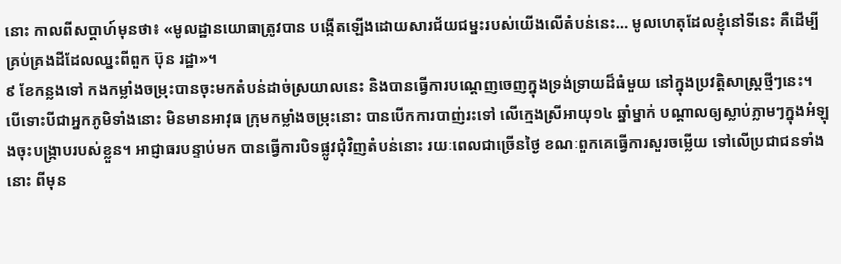នោះ កាលពីសប្តាហ៍មុនថា៖ «មូលដ្ឋានយោធាត្រូវបាន បង្កើតឡើងដោយសារជ័យជម្នះរបស់យើងលើតំបន់នេះ… មូលហេតុដែលខ្ញុំនៅទីនេះ គឺដើម្បីគ្រប់គ្រងដីដែលឈ្នះពីពួក ប៊ុន រដ្ឋា»។
៩ ខែកន្លងទៅ កងកម្លាំងចម្រុះបានចុះមកតំបន់ដាច់ស្រយាលនេះ និងបានធ្វើការបណ្តេញចេញក្នុងទ្រង់ទ្រាយដ៏ធំមួយ នៅក្នុងប្រវត្តិសាស្រ្តថ្មីៗនេះ។ បើទោះបីជាអ្នកភូមិទាំងនោះ មិនមានអាវុធ ក្រុមកម្លាំងចម្រុះនោះ បានបើកការបាញ់រះទៅ លើក្មេងស្រីអាយុ១៤ ឆ្នាំម្នាក់ បណ្តាលឲ្យស្លាប់ភ្លាមៗក្នុងអំឡុងចុះបង្ក្រាបរបស់ខ្លួន។ អាជ្ញាធរបន្ទាប់មក បានធ្វើការបិទផ្លូវជុំវិញតំបន់នោះ រយៈពេលជាច្រើនថ្ងៃ ខណៈពួកគេធ្វើការសួរចម្លើយ ទៅលើប្រជាជនទាំងនោះ ពីមុន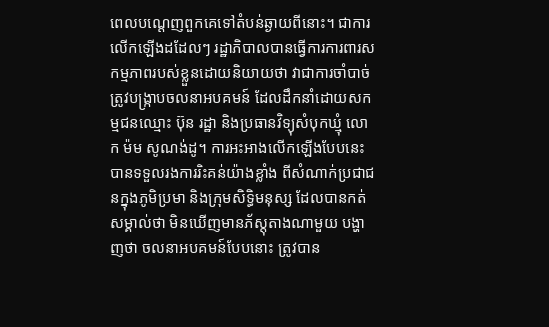ពេលបណ្តេញពួកគេទៅតំបន់ឆ្ងាយពីនោះ។ ជាការលើកឡើងដដែលៗ រដ្ឋាភិបាលបានធ្វើការការពារសកម្មភាពរបស់ខ្លួនដោយនិយាយថា វាជាការចាំបាច់ ត្រូវបង្ក្រាបចលនាអបគមន៍ ដែលដឹកនាំដោយសកម្មជនឈ្មោះ ប៊ុន រដ្ឋា និងប្រធានវិទ្យុសំបុកឃ្មុំ លោក ម៉ម សូណង់ដូ។ ការអះអាងលើកឡើងបែបនេះ បានទទួលរងការរិះគន់យ៉ាងខ្លាំង ពីសំណាក់ប្រជាជនក្នុងភូមិប្រមា និងក្រុមសិទ្ធិមនុស្ស ដែលបានកត់សម្គាល់ថា មិនឃើញមានភ័ស្តុតាងណាមួយ បង្ហាញថា ចលនាអបគមន៍បែបនោះ ត្រូវបាន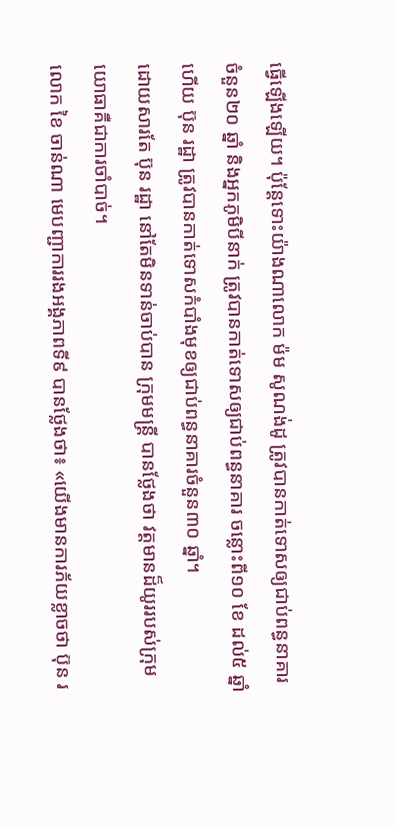ធ្វើឡើងឡើយ។ ប៉ុន្តែទោះយ៉ាងណាលោក ម៉ម សូណង់ដូ ត្រូវបានកាត់ទោសឲ្យជាប់ពន្ធនាគារចំនួន២០ ឆ្នាំ និងអ្នកភូមិបីនាក់ ត្រូវបានកាត់ទោសឲ្យជាប់ពន្ធនាគារ ចន្លោះពី១០ ខែ ដល់៥ ឆ្នាំ ហើយ ប៊ុន រដ្ឋា ត្រូវបានកាត់ទោសកំបាំងមុខឲ្យជាប់ពន្ធនាគារចំនួន៣០ ឆ្នាំ។
ដោយសារតែ ប៊ុន រដ្ឋា នៅតែមិនទាន់ចាប់បាន ក្រុមមន្រ្តី បានថ្លែងថា វត្តមានដ៏យូររបស់ក្រុមយោធាគឺជាការចាំបាច់។
លោក ខៃ ចាន់ណា មេបញ្ជាការរងអង្គភាពទី៩ បានថ្លែងថា៖ «យើងមានការភ័យខ្លាចថា ប៊ុន រ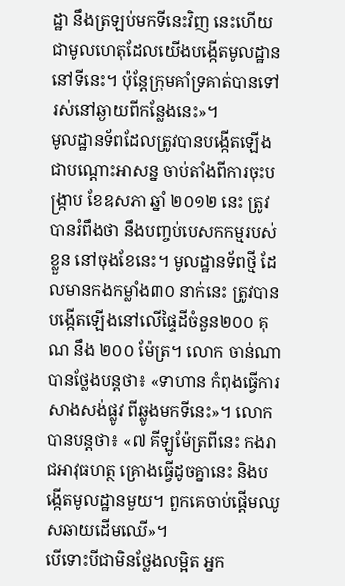ដ្ឋា នឹងត្រឡប់មកទីនេះវិញ នេះហើយជាមូលហេតុដែលយើងបង្កើតមូលដ្ឋាននៅទីនេះ។ ប៉ុន្តែក្រុមគាំទ្រគាត់បានទៅរស់នៅឆ្ងាយពីកន្លែងនេះ»។
មូលដ្ឋានទ័ពដែលត្រូវបានបង្កើតឡើងជាបណ្តោះអាសន្ន ចាប់តាំងពីការចុះបង្ក្រាប ខែឧសភា ឆ្នាំ ២០១២ នេះ ត្រូវបានរំពឹងថា នឹងបញ្ចប់បេសកកម្មរបស់ខ្លួន នៅចុងខែនេះ។ មូលដ្ឋានទ័ពថ្មី ដែលមានកងកម្លាំង៣០ នាក់នេះ ត្រូវបានបង្កើតឡើងនៅលើផ្ទៃដីចំនួន២០០ គុណ នឹង ២០០ ម៉ែត្រ។ លោក ចាន់ណា បានថ្លែងបន្តថា៖ «ទាហាន កំពុងធ្វើការសាងសង់ផ្លូវ ពីឆ្លូងមកទីនេះ»។ លោកបានបន្តថា៖ «៧ គីឡូម៉ែត្រពីនេះ កងរាជអាវុធហត្ថ គ្រោងធ្វើដូចគ្នានេះ និងបង្កើតមូលដ្ឋានមួយ។ ពួកគេចាប់ផ្តើមឈូសឆាយដើមឈើ»។
បើទោះបីជាមិនថ្លែងលម្អិត អ្នក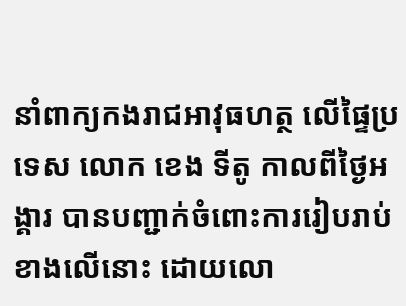នាំពាក្យកងរាជអាវុធហត្ថ លើផ្ទៃប្រទេស លោក ខេង ទីតូ កាលពីថ្ងៃអង្គារ បានបញ្ជាក់ចំពោះការរៀបរាប់ខាងលើនោះ ដោយលោ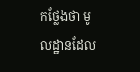កថ្លែងថា មូលដ្ឋានដែល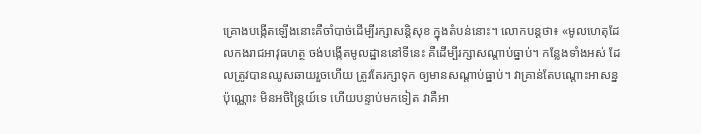គ្រោងបង្កើតឡើងនោះគឺចាំបាច់ដើម្បីរក្សាសន្តិសុខ ក្នុងតំបន់នោះ។ លោកបន្តថា៖ «មូលហេតុដែលកងរាជអាវុធហត្ថ ចង់បង្កើតមូលដ្ឋាននៅទីនេះ គឺដើម្បីរក្សាសណ្តាប់ធ្នាប់។ កន្លែងទាំងអស់ ដែលត្រូវបានឈូសឆាយរួចហើយ ត្រូវតែរក្សាទុក ឲ្យមានសណ្តាប់ធ្នាប់។ វាគ្រាន់តែបណ្តោះអាសន្នប៉ុណ្ណោះ មិនអចិន្រៃ្តយ៍ទេ ហើយបន្ទាប់មកទៀត វាគឺអា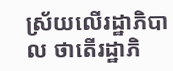ស្រ័យលើរដ្ឋាភិបាល ថាតើរដ្ឋាភិ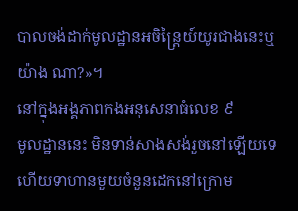បាលចង់ដាក់មូលដ្ឋានអចិន្រៃ្តយ៍យូរជាងនេះឬយ៉ាង ណា?»។
នៅក្នុងអង្គភាពកងអនុសេនាធំលេខ ៩
មូលដ្ឋាននេះ មិនទាន់សាងសង់រួចនៅឡើយទេ ហើយទាហានមួយចំនួនដេកនៅក្រោម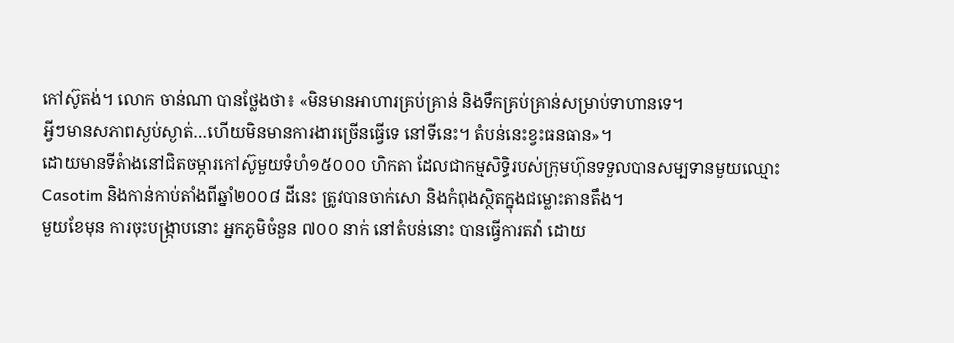កៅស៊ូតង់។ លោក ចាន់ណា បានថ្លែងថា៖ «មិនមានអាហារគ្រប់គ្រាន់ និងទឹកគ្រប់គ្រាន់សម្រាប់ទាហានទេ។
អ្វីៗមានសភាពស្ងប់ស្ងាត់…ហើយមិនមានការងារច្រើនធ្វើទេ នៅទីនេះ។ តំបន់នេះខ្វះធនធាន»។
ដោយមានទីតំាងនៅជិតចម្ការកៅស៊ូមួយទំហំ១៥០០០ ហិកតា ដែលជាកម្មសិទ្ធិរបស់ក្រុមហ៊ុនទទួលបានសម្បទានមួយឈ្មោះ Casotim និងកាន់កាប់តាំងពីឆ្នាំ២០០៨ ដីនេះ ត្រូវបានចាក់សោ និងកំពុងស្ថិតក្នុងជម្លោះតានតឹង។
មួយខែមុន ការចុះបង្ក្រាបនោះ អ្នកភូមិចំនួន ៧០០ នាក់ នៅតំបន់នោះ បានធ្វើការតវ៉ា ដោយ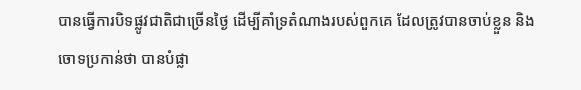បានធ្វើការបិទផ្លូវជាតិជាច្រើនថ្ងៃ ដើម្បីគាំទ្រតំណាងរបស់ពួកគេ ដែលត្រូវបានចាប់ខ្លួន និងចោទប្រកាន់ថា បានបំផ្លា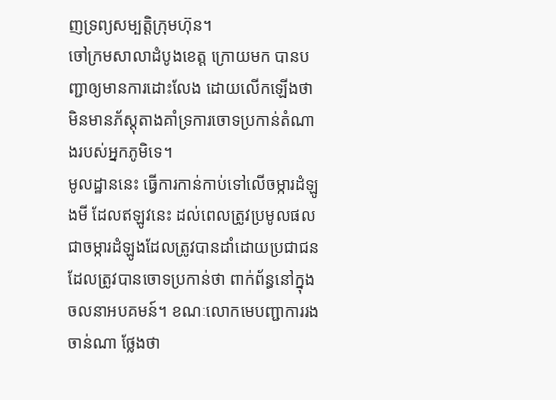ញទ្រព្យសម្បត្តិក្រុមហ៊ុន។
ចៅក្រមសាលាដំបូងខេត្ត ក្រោយមក បានបញ្ជាឲ្យមានការដោះលែង ដោយលើកឡើងថា មិនមានភ័ស្តុតាងគាំទ្រការចោទប្រកាន់តំណាងរបស់អ្នកភូមិទេ។
មូលដ្ឋាននេះ ធ្វើការកាន់កាប់ទៅលើចម្ការដំឡូងមី ដែលឥឡូវនេះ ដល់ពេលត្រូវប្រមូលផល ជាចម្ការដំឡូងដែលត្រូវបានដាំដោយប្រជាជន ដែលត្រូវបានចោទប្រកាន់ថា ពាក់ព័ន្ធនៅក្នុងចលនាអបគមន៍។ ខណៈលោកមេបញ្ជាការរង ចាន់ណា ថ្លែងថា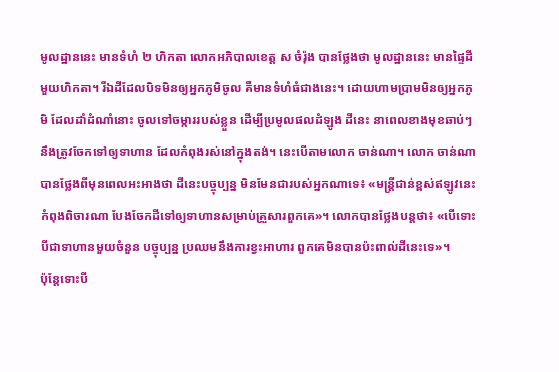មូលដ្ឋាននេះ មានទំហំ ២ ហិកតា លោកអភិបាលខេត្ត ស ចំរ៉ុង បានថ្លែងថា មូលដ្ឋាននេះ មានផ្ទៃដីមួយហិកតា។ រីឯដីដែលបិទមិនឲ្យអ្នកភូមិចូល គឺមានទំហំធំជាងនេះ។ ដោយហាមប្រាមមិនឲ្យអ្នកភូមិ ដែលដាំដំណាំនោះ ចូលទៅចម្ការរបស់ខ្លួន ដើម្បីប្រមូលផលដំឡូង ដីនេះ នាពេលខាងមុខឆាប់ៗ នឹងត្រូវចែកទៅឲ្យទាហាន ដែលកំពុងរស់នៅក្នុងតង់។ នេះបើតាមលោក ចាន់ណា។ លោក ចាន់ណា បានថ្លែងពីមុនពេលអះអាងថា ដីនេះបច្ចុប្បន្ន មិនមែនជារបស់អ្នកណាទេ៖ «មន្រ្តីជាន់ខ្ពស់ឥឡូវនេះ កំពុងពិចារណា បែងចែកដីទៅឲ្យទាហានសម្រាប់គ្រួសារពួកគេ»។ លោកបានថ្លែងបន្តថា៖ «បើទោះបីជាទាហានមួយចំនួន បច្ចុប្បន្ន ប្រឈមនឹងការខ្វះអាហារ ពួកគេមិនបានប៉ះពាល់ដីនេះទេ»។
ប៉ុន្តែទោះបី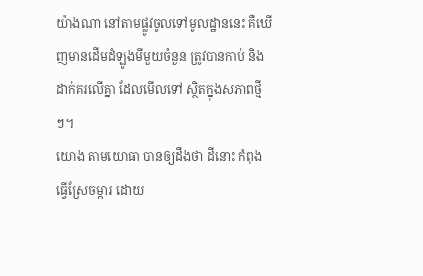យ៉ាងណា នៅតាមផ្លូវចូលទៅមូលដ្ឋាននេះ គឺឃើញមានដើមដំឡូងមីមួយចំនួន ត្រូវបានកាប់ និងដាក់គរលើគ្នា ដែលមើលទៅ ស្ថិតក្នុងសភាពថ្មីៗ។
យោង តាមយោធា បានឲ្យដឹងថា ដីនោះ កំពុងធ្វើស្រែចម្ការ ដោយ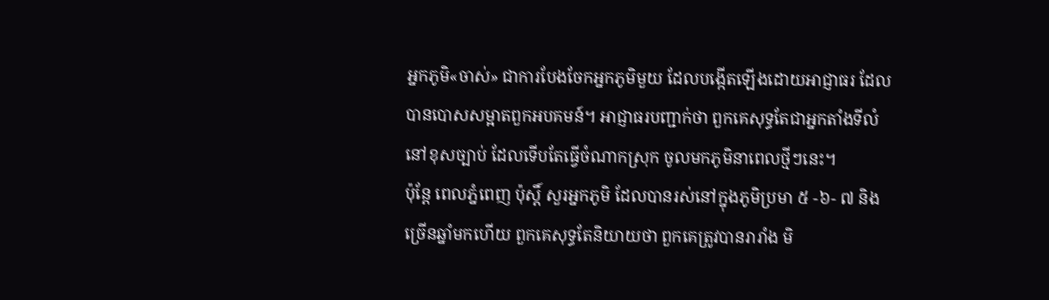អ្នកភូមិ«ចាស់» ជាការបែងចែកអ្នកភូមិមួយ ដែលបង្កើតឡើងដោយអាជ្ញាធរ ដែលបានបោសសម្អាតពួកអបគមន៍។ អាជ្ញាធរបញ្ជាក់ថា ពួកគេសុទ្ធតែជាអ្នកតាំងទីលំនៅខុសច្បាប់ ដែលទើបតែធ្វើចំណាកស្រុក ចូលមកភូមិនាពេលថ្មីៗនេះ។
ប៉ុន្តែ ពេលភ្នំពេញ ប៉ុស្តិ៍ សួរអ្នកភូមិ ដែលបានរស់នៅក្នុងភូមិប្រមា ៥ -៦- ៧ និងច្រើនឆ្នាំមកហើយ ពួកគេសុទ្ធតែនិយាយថា ពួកគេត្រូវបានរារាំង មិ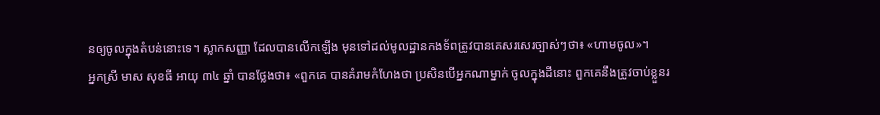នឲ្យចូលក្នុងតំបន់នោះទេ។ ស្លាកសញ្ញា ដែលបានលើកឡើង មុនទៅដល់មូលដ្ឋានកងទ័ពត្រូវបានគេសរសេរច្បាស់ៗថា៖ «ហាមចូល»។
អ្នកស្រី មាស សុខធី អាយុ ៣៤ ឆ្នាំ បានថ្លែងថា៖ «ពួកគេ បានគំរាមកំហែងថា ប្រសិនបើអ្នកណាម្នាក់ ចូលក្នុងដីនោះ ពួកគេនឹងត្រូវចាប់ខ្លួនរ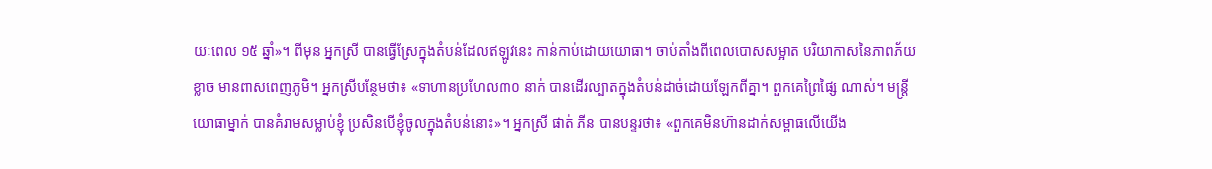យៈពេល ១៥ ឆ្នាំ»។ ពីមុន អ្នកស្រី បានធ្វើស្រែក្នុងតំបន់ដែលឥឡូវនេះ កាន់កាប់ដោយយោធា។ ចាប់តាំងពីពេលបោសសម្អាត បរិយាកាសនៃភាពភ័យខ្លាច មានពាសពេញភូមិ។ អ្នកស្រីបន្ថែមថា៖ «ទាហានប្រហែល៣០ នាក់ បានដើរល្បាតក្នុងតំបន់ដាច់ដោយឡែកពីគ្នា។ ពួកគេព្រៃផ្សៃ ណាស់។ មន្រ្តីយោធាម្នាក់ បានគំរាមសម្លាប់ខ្ញុំ ប្រសិនបើខ្ញុំចូលក្នុងតំបន់នោះ»។ អ្នកស្រី ផាត់ ភីន បានបន្ទរថា៖ «ពួកគេមិនហ៊ានដាក់សម្ពាធលើយើង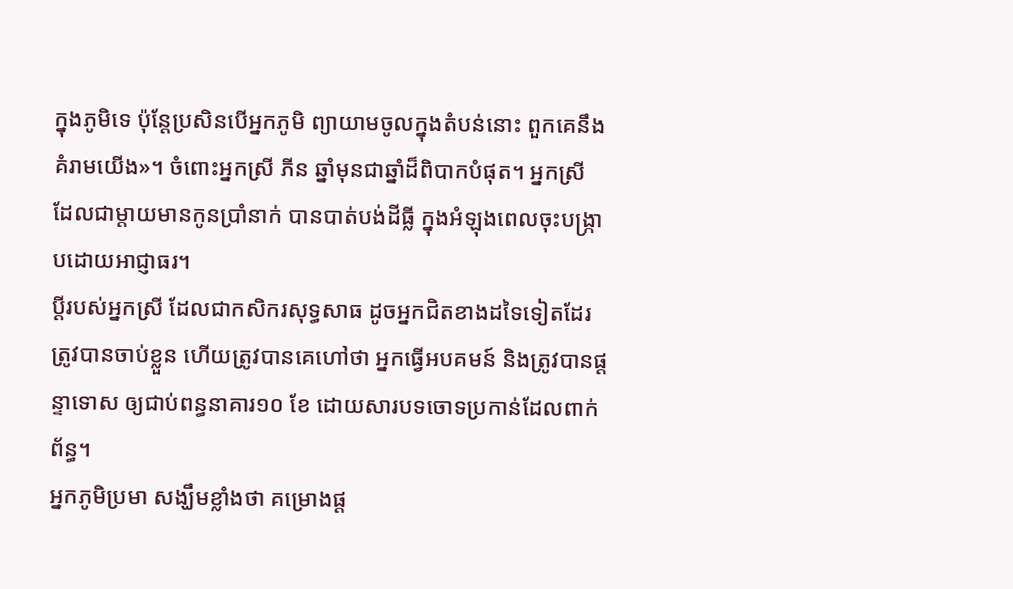ក្នុងភូមិទេ ប៉ុន្តែប្រសិនបើអ្នកភូមិ ព្យាយាមចូលក្នុងតំបន់នោះ ពួកគេនឹងគំរាមយើង»។ ចំពោះអ្នកស្រី ភីន ឆ្នាំមុនជាឆ្នាំដ៏ពិបាកបំផុត។ អ្នកស្រី ដែលជាម្តាយមានកូនប្រាំនាក់ បានបាត់បង់ដីធ្លី ក្នុងអំឡុងពេលចុះបង្ក្រាបដោយអាជ្ញាធរ។
ប្តីរបស់អ្នកស្រី ដែលជាកសិករសុទ្ធសាធ ដូចអ្នកជិតខាងដទៃទៀតដែរ ត្រូវបានចាប់ខ្លួន ហើយត្រូវបានគេហៅថា អ្នកធ្វើអបគមន៍ និងត្រូវបានផ្តន្ទាទោស ឲ្យជាប់ពន្ធនាគារ១០ ខែ ដោយសារបទចោទប្រកាន់ដែលពាក់ព័ន្ធ។
អ្នកភូមិប្រមា សង្ឃឹមខ្លាំងថា គម្រោងផ្ត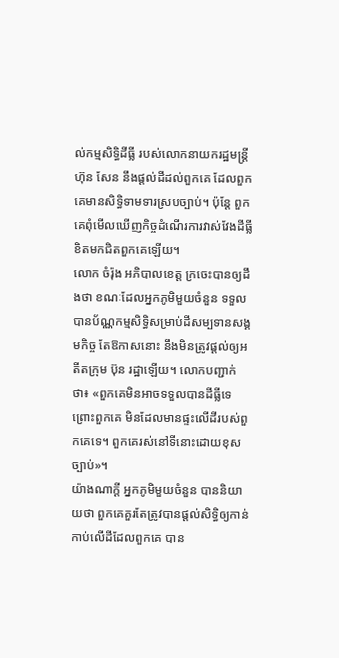ល់កម្មសិទិ្ធដីធ្លី របស់លោកនាយករដ្ឋមន្រ្តី ហ៊ុន សែន នឹងផ្តល់ដីដល់ពួកគេ ដែលពួកគេមានសិទិ្ធទាមទារស្របច្បាប់។ ប៉ុន្តែ ពួកគេពុំមើលឃើញកិច្ចដំណើរការវាស់វែងដីធ្លី ខិតមកជិតពួកគេឡើយ។
លោក ចំរ៉ុង អភិបាលខេត្ត ក្រចេះបានឲ្យដឹងថា ខណៈដែលអ្នកភូមិមួយចំនួន ទទួលបានប័ណ្ណកម្មសិទិ្ធសម្រាប់ដីសម្បទានសង្គមកិច្ច តែឱកាសនោះ នឹងមិនត្រូវផ្តល់ឲ្យអតីតក្រុម ប៊ុន រដ្ឋាឡើយ។ លោកបញ្ជាក់ថា៖ «ពួកគេមិនអាចទទួលបានដីធ្លីទេ ព្រោះពួកគេ មិនដែលមានផ្ទះលើដីរបស់ពួកគេទេ។ ពួកគេរស់នៅទីនោះដោយខុសច្បាប់»។
យ៉ាងណាក្តី អ្នកភូមិមួយចំនួន បាននិយាយថា ពួកគេគួរតែត្រូវបានផ្តល់សិទិ្ធឲ្យកាន់កាប់លើដីដែលពួកគេ បាន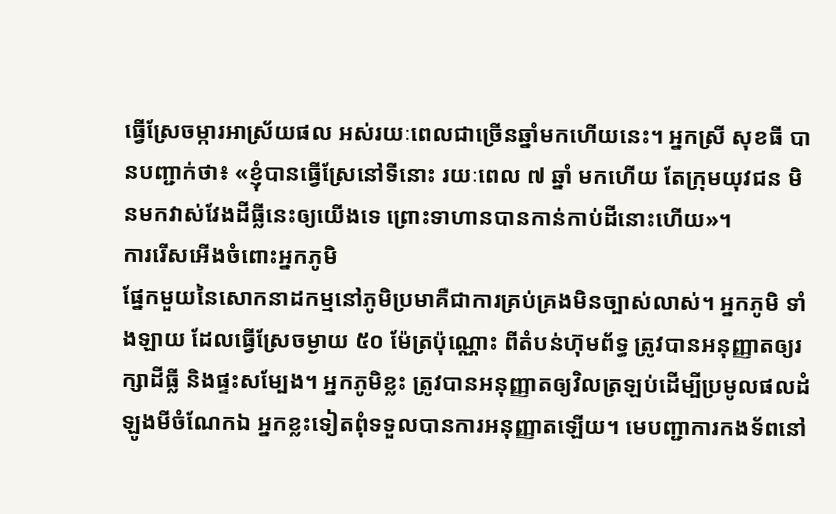ធ្វើស្រែចម្ការអាស្រ័យផល អស់រយៈពេលជាច្រើនឆ្នាំមកហើយនេះ។ អ្នកស្រី សុខធី បានបញ្ជាក់ថា៖ «ខ្ញុំបានធ្វើស្រែនៅទីនោះ រយៈពេល ៧ ឆ្នាំ មកហើយ តែក្រុមយុវជន មិនមកវាស់វែងដីធ្លីនេះឲ្យយើងទេ ព្រោះទាហានបានកាន់កាប់ដីនោះហើយ»។
ការរើសអើងចំពោះអ្នកភូមិ
ផ្នែកមួយនៃសោកនាដកម្មនៅភូមិប្រមាគឺជាការគ្រប់គ្រងមិនច្បាស់លាស់។ អ្នកភូមិ ទាំងឡាយ ដែលធ្វើស្រែចម្ងាយ ៥០ ម៉ែត្រប៉ុណ្ណោះ ពីតំបន់ហ៊ុមព័ទ្ធ ត្រូវបានអនុញ្ញាតឲ្យរក្សាដីធ្លី និងផ្ទះសម្បែង។ អ្នកភូមិខ្លះ ត្រូវបានអនុញ្ញាតឲ្យវិលត្រឡប់ដើម្បីប្រមូលផលដំឡូងមីចំណែកឯ អ្នកខ្លះទៀតពុំទទួលបានការអនុញ្ញាតឡើយ។ មេបញ្ជាការកងទ័ពនៅ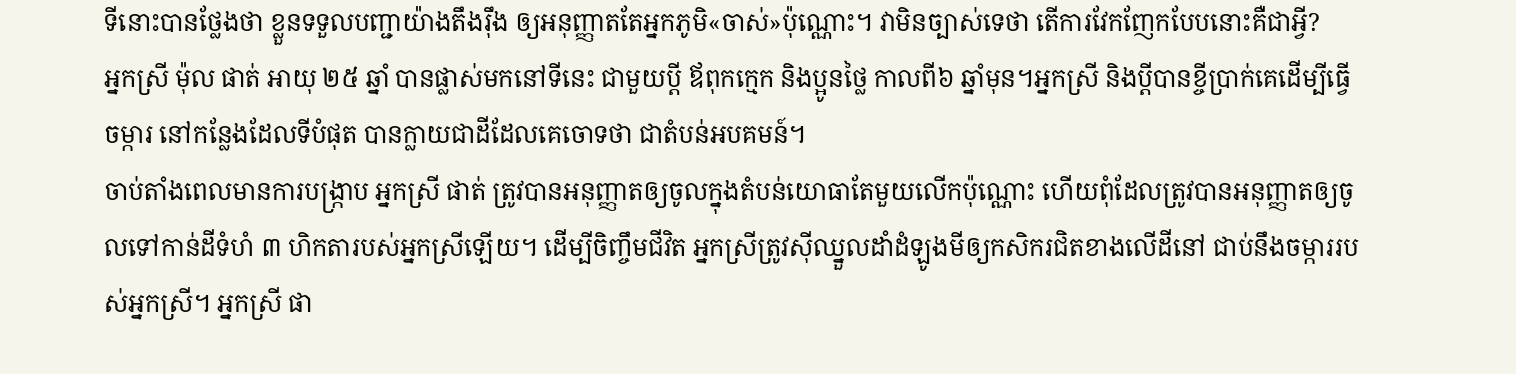ទីនោះបានថ្លែងថា ខ្លួនទទួលបញ្ជាយ៉ាងតឹងរ៉ឹង ឲ្យអនុញ្ញាតតែអ្នកភូមិ«ចាស់»ប៉ុណ្ណោះ។ វាមិនច្បាស់ទេថា តើការវែកញែកបែបនោះគឺជាអ្វី?
អ្នកស្រី ម៉ុល ផាត់ អាយុ ២៥ ឆ្នាំ បានផ្លាស់មកនៅទីនេះ ជាមួយប្តី ឪពុកក្មេក និងប្អូនថ្លៃ កាលពី៦ ឆ្នាំមុន។អ្នកស្រី និងប្តីបានខ្ចីប្រាក់គេដើម្បីធ្វើចម្ការ នៅកន្លែងដែលទីបំផុត បានក្លាយជាដីដែលគេចោទថា ជាតំបន់អបគមន៍។
ចាប់តាំងពេលមានការបង្ក្រាប អ្នកស្រី ផាត់ ត្រូវបានអនុញ្ញាតឲ្យចូលក្នុងតំបន់យោធាតែមួយលើកប៉ុណ្ណោះ ហើយពុំដែលត្រូវបានអនុញ្ញាតឲ្យចូលទៅកាន់ដីទំហំ ៣ ហិកតារបស់អ្នកស្រីឡើយ។ ដើម្បីចិញ្ចឹមជីវិត អ្នកស្រីត្រូវស៊ីឈ្នួលដាំដំឡូងមីឲ្យកសិករជិតខាងលើដីនៅ ជាប់នឹងចម្ការរបស់អ្នកស្រី។ អ្នកស្រី ផា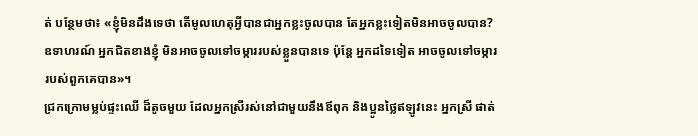ត់ បន្ថែមថា៖ «ខ្ញុំមិនដឹងទេថា តើមូលហេតុអ្វីបានជាអ្នកខ្លះចូលបាន តែអ្នកខ្លះទៀតមិនអាចចូលបាន? ឧទាហរណ៍ អ្នកជិតខាងខ្ញុំ មិនអាចចូលទៅចម្ការរបស់ខ្លួនបានទេ ប៉ុន្តែ អ្នកដទៃទៀត អាចចូលទៅចម្ការរបស់ពួកគេបាន»។
ជ្រកក្រោមម្លប់ផ្ទះឈើ ដ៏តូចមួយ ដែលអ្នកស្រីរស់នៅជាមួយនឹងឪពុក និងប្អូនថ្លៃឥឡូវនេះ អ្នកស្រី ផាត់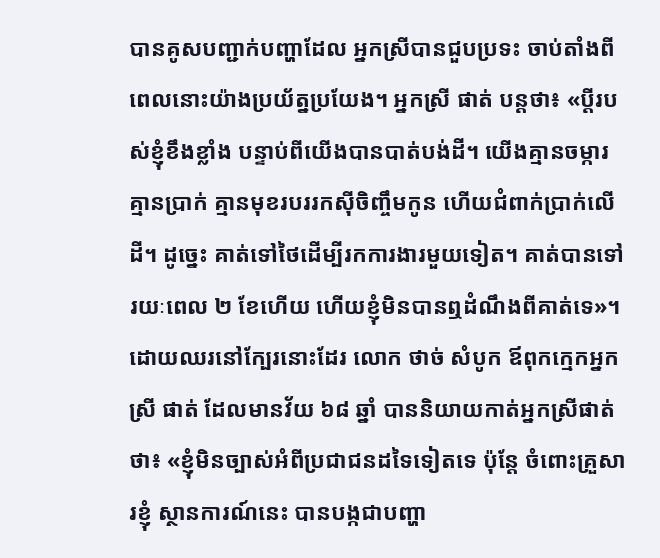បានគូសបញ្ជាក់បញ្ហាដែល អ្នកស្រីបានជួបប្រទះ ចាប់តាំងពីពេលនោះយ៉ាងប្រយ័ត្នប្រយែង។ អ្នកស្រី ផាត់ បន្តថា៖ «ប្តីរបស់ខ្ញុំខឹងខ្លាំង បន្ទាប់ពីយើងបានបាត់បង់ដី។ យើងគ្មានចម្ការ គ្មានប្រាក់ គ្មានមុខរបររកស៊ីចិញ្ចឹមកូន ហើយជំពាក់ប្រាក់លើដី។ ដូច្នេះ គាត់ទៅថៃដើម្បីរកការងារមួយទៀត។ គាត់បានទៅរយៈពេល ២ ខែហើយ ហើយខ្ញុំមិនបានឮដំណឹងពីគាត់ទេ»។ ដោយឈរនៅក្បែរនោះដែរ លោក ថាច់ សំបូក ឪពុកក្មេកអ្នកស្រី ផាត់ ដែលមានវ័យ ៦៨ ឆ្នាំ បាននិយាយកាត់អ្នកស្រីផាត់ថា៖ «ខ្ញុំមិនច្បាស់អំពីប្រជាជនដទៃទៀតទេ ប៉ុន្តែ ចំពោះគ្រួសារខ្ញុំ ស្ថានការណ៍នេះ បានបង្កជាបញ្ហា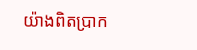យ៉ាងពិតប្រាក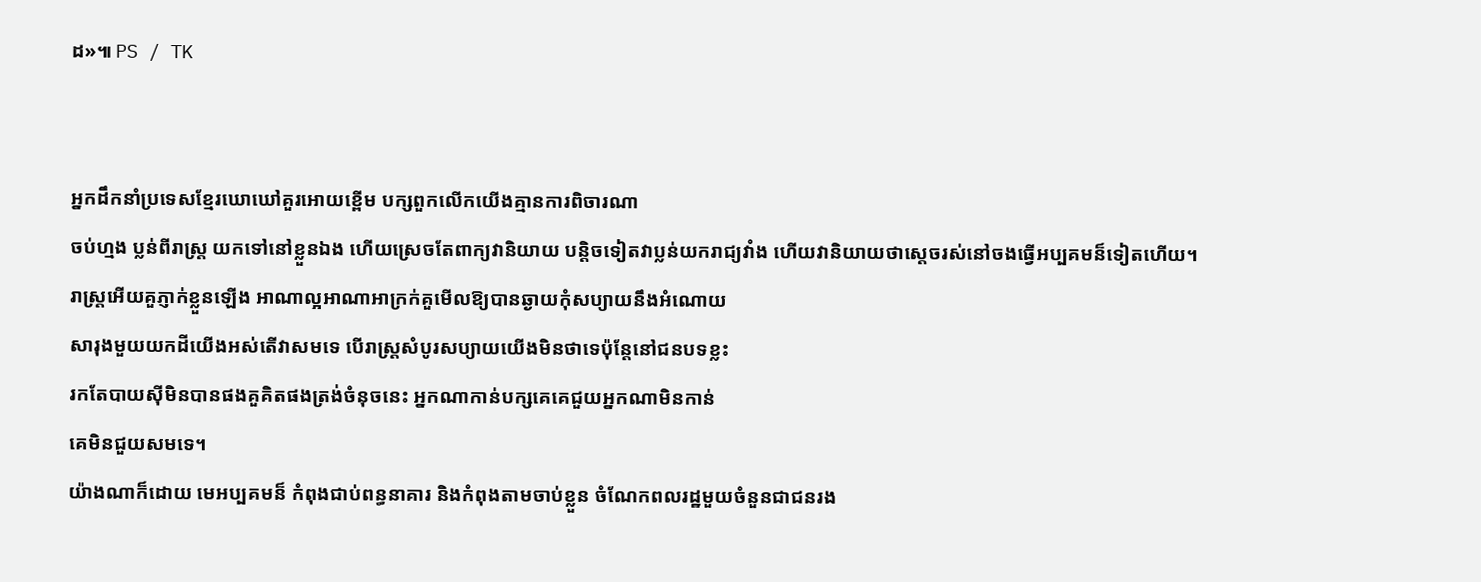ដ»៕ PS / TK


អ្នកដឹកនាំប្រទេសខ្មែរឃោឃៅគួរអោយខ្ពើម បក្សពួកលើកយើងគ្មានការពិចារណា
ចប់ហ្មង ប្លន់ពីរាស្រ្ត យកទៅនៅខ្លួនឯង ហើយស្រេចតែពាក្យវានិយាយ បន្តិចទៀតវាប្លន់យករាជ្យវាំង ហើយវានិយាយថាស្តេចរស់នៅចងធ្វើអប្បគមន៏ទៀតហើយ។
រាស្រ្តអើយគួភ្ញាក់ខ្លួនឡើង អាណាល្អអាណាអាក្រក់គួមើលឱ្យបានឆ្ងាយកុំសប្យាយនឹងអំណោយ
សារុងមួយយកដីយើងអស់តើវាសមទេ បើរាស្រ្តសំបូរសប្យាយយើងមិនថាទេប៉ុន្តែនៅជនបទខ្លះ
រកតែបាយស៊ីមិនបានផងគួគិតផងត្រង់ចំនុចនេះ អ្នកណាកាន់បក្សគេគេជួយអ្នកណាមិនកាន់
គេមិនជួយសមទេ។
យ៉ាងណាក៏ដោយ មេអប្បគមន៏ កំពុងជាប់ពន្ធនាគារ និងកំពុងតាមចាប់ខ្លួន ចំណែកពលរដ្ឋមួយចំនួនជាជនរង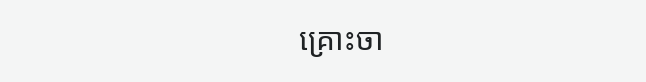គ្រោះចា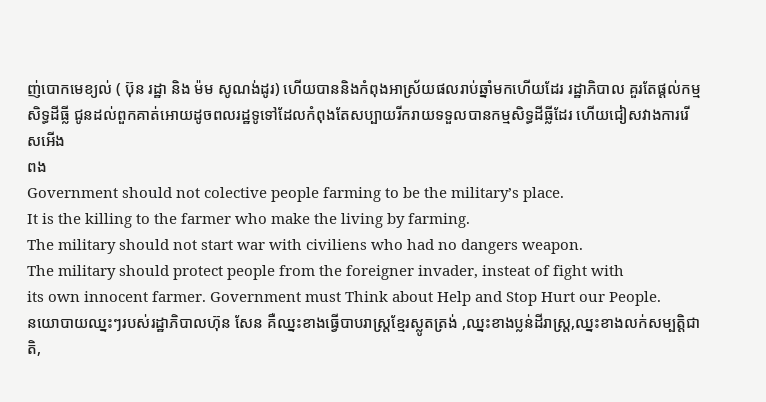ញ់បោកមេខ្យល់ ( ប៊ុន រដ្ឋា និង ម៉ម សូណង់ដូរ) ហើយបាននិងកំពុងអាស្រ័យផលរាប់ឆ្នាំមកហើយដែរ រដ្ឋាភិបាល គួរតែផ្តល់កម្មសិទ្ធដីធ្លី ជូនដល់ពួកគាត់អោយដូចពលរដ្ឋទូទៅដែលកំពុងតែសប្បាយរីករាយទទួលបានកម្មសិទ្ធដីធ្លីដែរ ហើយជៀសវាងការរើសអើង
ពង
Government should not colective people farming to be the military’s place.
It is the killing to the farmer who make the living by farming.
The military should not start war with civiliens who had no dangers weapon.
The military should protect people from the foreigner invader, insteat of fight with
its own innocent farmer. Government must Think about Help and Stop Hurt our People.
នយោបាយឈ្នះៗរបស់រដ្ឋាភិបាលហ៊ុន សែន គឺឈ្នះខាងធ្វើបាបរាស្រ្តខ្មែរស្លូតត្រង់ ,ឈ្នះខាងប្លន់ដីរាស្រ្ត,ឈ្នះខាងលក់សម្បតិ្តជាតិ,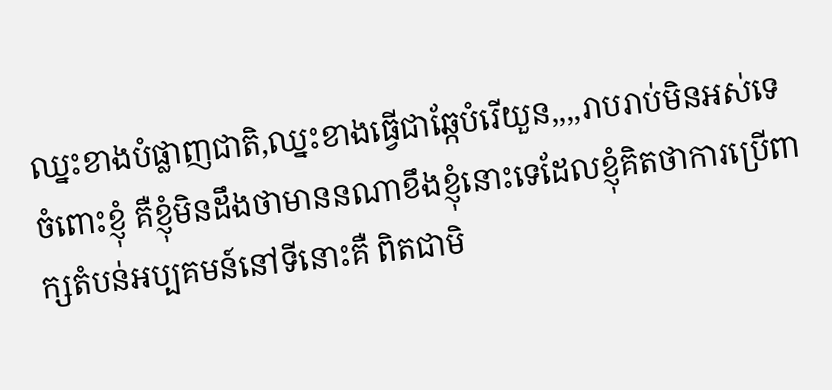ឈ្នះខាងបំផ្លាញជាតិ,ឈ្នះខាងធ្វើជាឆ្កែបំរើយួន,,,,រាបរាប់មិនអស់ទេ
ចំពោះខ្ញុំ គឺខ្ញុំមិនដឹងថាមាននណាខឹងខ្ញុំនោះទេដែលខ្ញុំគិតថាការប្រើពាក្សតំបន់អប្បគមន៍នៅទីនោះគឺ ពិតជាមិ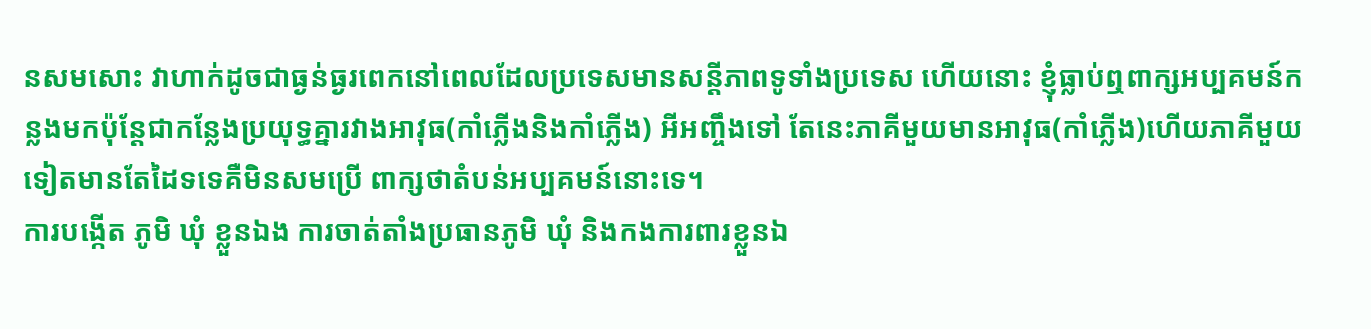នសមសោះ វាហាក់ដូចជាធ្ងន់ធ្ងរពេកនៅពេលដែលប្រទេសមានសន្តីភាពទូទាំងប្រទេស ហើយនោះ ខ្ញុំធ្លាប់ឮពាក្សអប្បគមន៍កន្លងមកប៉ុន្តែជាកន្លែងប្រយុទ្ធគ្នារវាងអាវុធ(កាំភ្លើងនិងកាំភ្លើង) អីអញ្ចឹងទៅ តែនេះភាគីមួយមានអាវុធ(កាំភ្លើង)ហើយភាគីមួយទៀតមានតែដៃទទេគឺមិនសមប្រើ ពាក្សថាតំបន់អប្បគមន៍នោះទេ។
ការបង្កើត ភូមិ ឃុំ ខ្លួនឯង ការចាត់តាំងប្រធានភូមិ ឃុំ និងកងការពារខ្លួនឯ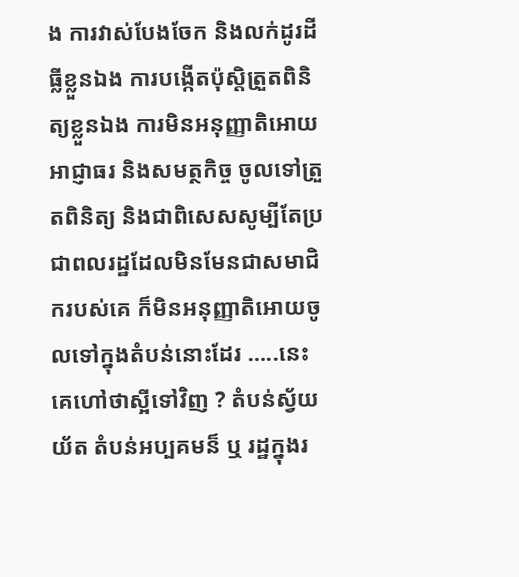ង ការវាស់បែងចែក និងលក់ដូរដីធ្លីខ្លួនឯង ការបង្កើតប៉ុស្តិត្រួតពិនិត្យខ្លួនឯង ការមិនអនុញ្ញាតិអោយអាជ្ញាធរ និងសមត្ថកិច្ច ចូលទៅត្រួតពិនិត្យ និងជាពិសេសសូម្បីតែប្រជាពលរដ្ឋដែលមិនមែនជាសមាជិករបស់គេ ក៏មិនអនុញ្ញាតិអោយចូលទៅក្នុងតំបន់នោះដែរ …..នេះគេហៅថាស្អីទៅវិញ ? តំបន់ស្វ័យយ័ត តំបន់អប្បគមន៏ ឬ រដ្ឋក្នុងរ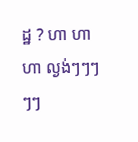ដ្ឋ ? ហា ហា ហា ល្ងង់ៗៗៗៗៗ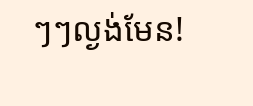ៗៗល្ងង់មែន!